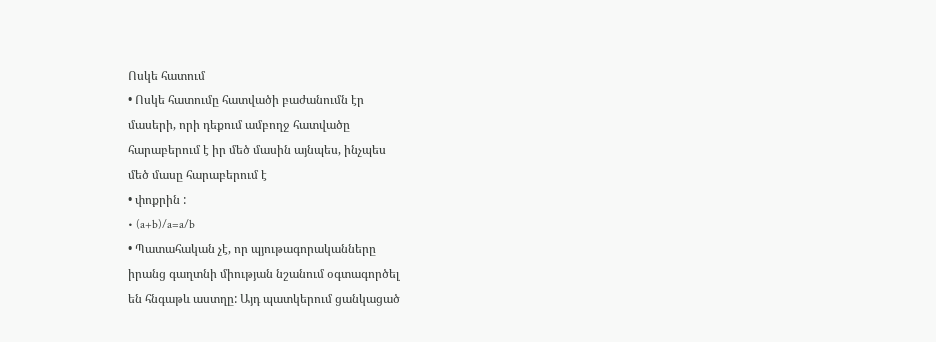Ոսկե հատում
• Ոսկե հատումը հատվածի բաժանումն էր
մասերի, որի դեքում ամբողջ հատվածը
հարաբերում է իր մեծ մասին այնպես, ինչպես
մեծ մասը հարաբերում է
• փոքրին :
• (a+b)/a=a/b
• Պատահական չէ, որ պյութագորականները
իրանց գաղտնի միության նշանում օգտագործել
են հնգաթև աստղը: Այդ պատկերում ցանկացած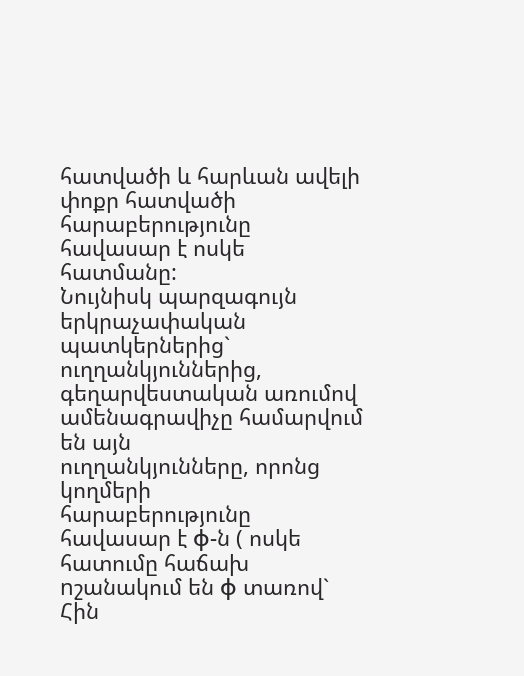հատվածի և հարևան ավելի փոքր հատվածի
հարաբերությունը հավասար է ոսկե հատմանը:
Նույնիսկ պարզագույն երկրաչափական
պատկերներից`
ուղղանկյուններից, գեղարվեստական առումով
ամենագրավիչը համարվում են այն
ուղղանկյունները, որոնց կողմերի
հարաբերությունը հավասար է φ-ն ( ոսկե
հատումը հաճախ nշանակում են φ տառով` Հին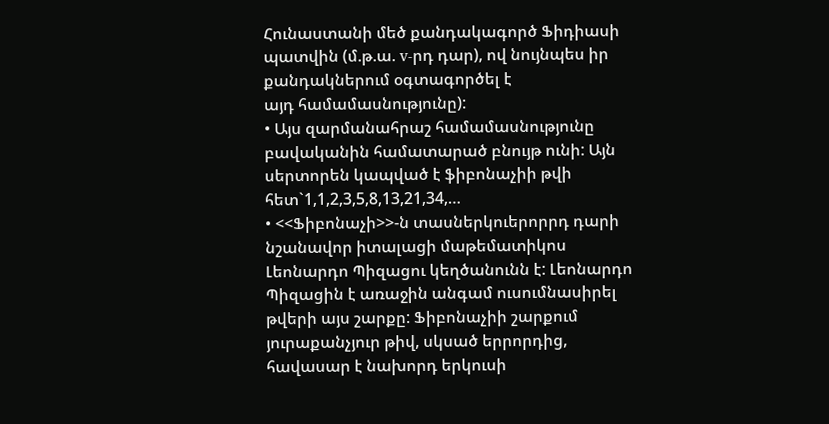Հունաստանի մեծ քանդակագործ Ֆիդիասի
պատվին (մ.թ.ա. v-րդ դար), ով նույնպես իր
քանդակներում օգտագործել է
այդ համամասնությունը):
• Այս զարմանահրաշ համամասնությունը
բավականին համատարած բնույթ ունի: Այն
սերտորեն կապված է ֆիբոնաչիի թվի
հետ`1,1,2,3,5,8,13,21,34,…
• <<Ֆիբոնաչի>>-ն տասներկուերորրդ դարի
նշանավոր իտալացի մաթեմատիկոս
Լեոնարդո Պիզացու կեղծանունն է: Լեոնարդո
Պիզացին է առաջին անգամ ուսումնասիրել
թվերի այս շարքը: Ֆիբոնաչիի շարքում
յուրաքանչյուր թիվ, սկսած երրորդից,
հավասար է նախորդ երկուսի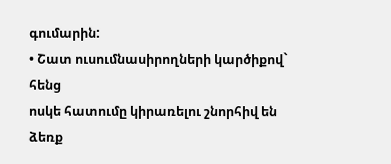գումարին:
• Շատ ուսումնասիրողների կարծիքով` հենց
ոսկե հատումը կիրառելու շնորհիվ են ձեռք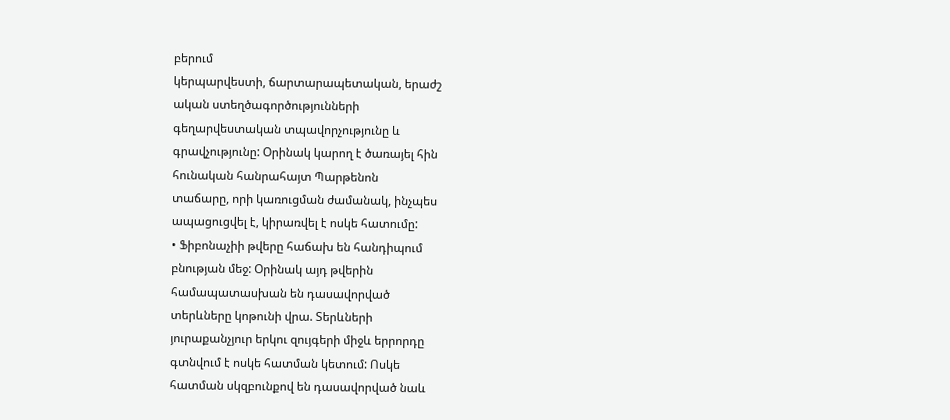բերում
կերպարվեստի, ճարտարապետական, երաժշ
ական ստեղծագործությունների
գեղարվեստական տպավորչությունը և
գրավչությունը: Օրինակ կարող է ծառայել հին
հունական հանրահայտ Պարթենոն
տաճարը, որի կառուցման ժամանակ, ինչպես
ապացուցվել է, կիրառվել է ոսկե հատումը:
• Ֆիբոնաչիի թվերը հաճախ են հանդիպում
բնության մեջ: Օրինակ այդ թվերին
համապատասխան են դասավորված
տերևները կոթունի վրա. Տերևների
յուրաքանչյուր երկու զույգերի միջև երրորդը
գտնվում է ոսկե հատման կետում: Ոսկե
հատման սկզբունքով են դասավորված նաև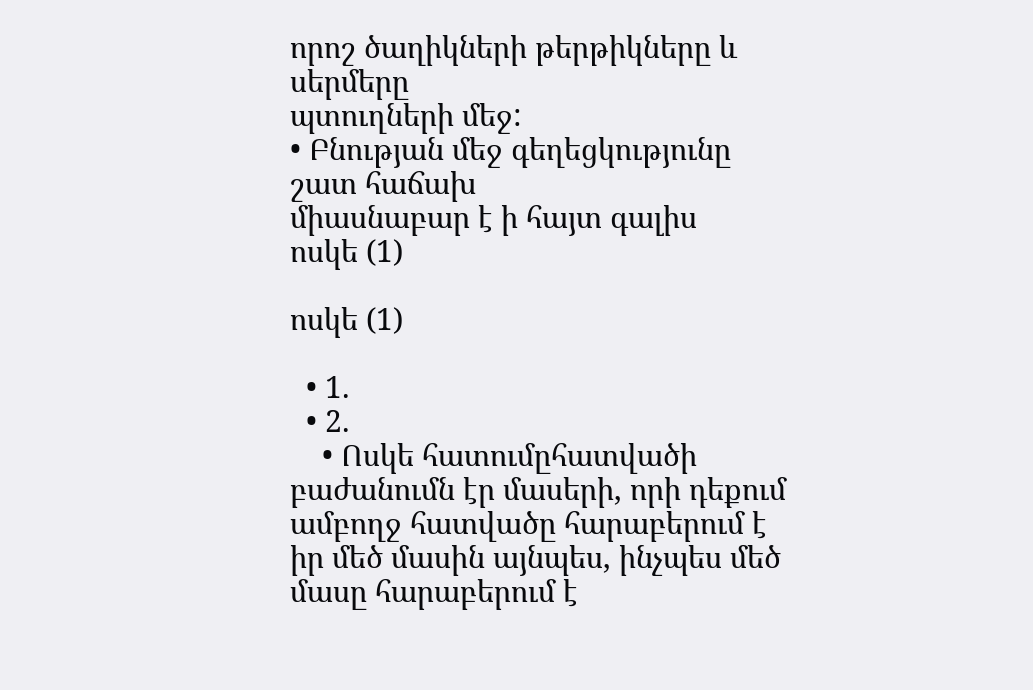որոշ ծաղիկների թերթիկները և սերմերը
պտուղների մեջ:
• Բնության մեջ գեղեցկությունը շատ հաճախ
միասնաբար է ի հայտ գալիս
ոսկե (1)

ոսկե (1)

  • 1.
  • 2.
    • Ոսկե հատումըհատվածի բաժանումն էր մասերի, որի դեքում ամբողջ հատվածը հարաբերում է իր մեծ մասին այնպես, ինչպես մեծ մասը հարաբերում է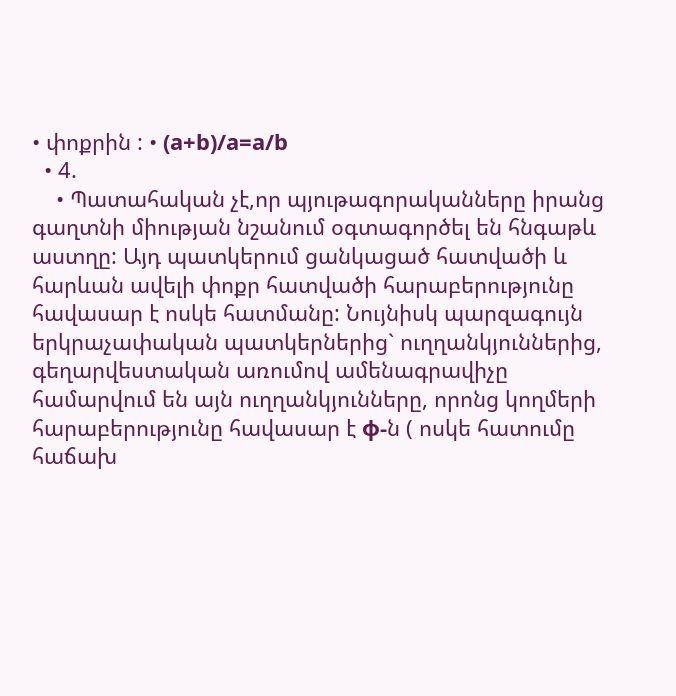• փոքրին : • (a+b)/a=a/b
  • 4.
    • Պատահական չէ,որ պյութագորականները իրանց գաղտնի միության նշանում օգտագործել են հնգաթև աստղը: Այդ պատկերում ցանկացած հատվածի և հարևան ավելի փոքր հատվածի հարաբերությունը հավասար է ոսկե հատմանը: Նույնիսկ պարզագույն երկրաչափական պատկերներից` ուղղանկյուններից, գեղարվեստական առումով ամենագրավիչը համարվում են այն ուղղանկյունները, որոնց կողմերի հարաբերությունը հավասար է φ-ն ( ոսկե հատումը հաճախ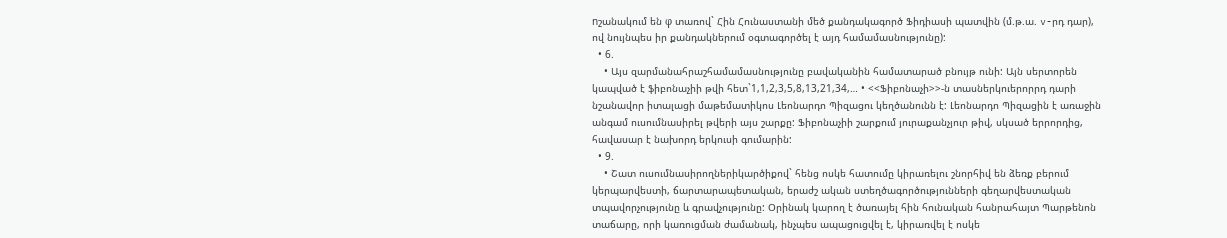nշանակում են φ տառով` Հին Հունաստանի մեծ քանդակագործ Ֆիդիասի պատվին (մ.թ.ա. v-րդ դար), ով նույնպես իր քանդակներում օգտագործել է այդ համամասնությունը):
  • 6.
    • Այս զարմանահրաշհամամասնությունը բավականին համատարած բնույթ ունի: Այն սերտորեն կապված է ֆիբոնաչիի թվի հետ`1,1,2,3,5,8,13,21,34,… • <<Ֆիբոնաչի>>-ն տասներկուերորրդ դարի նշանավոր իտալացի մաթեմատիկոս Լեոնարդո Պիզացու կեղծանունն է: Լեոնարդո Պիզացին է առաջին անգամ ուսումնասիրել թվերի այս շարքը: Ֆիբոնաչիի շարքում յուրաքանչյուր թիվ, սկսած երրորդից, հավասար է նախորդ երկուսի գումարին:
  • 9.
    • Շատ ուսումնասիրողներիկարծիքով` հենց ոսկե հատումը կիրառելու շնորհիվ են ձեռք բերում կերպարվեստի, ճարտարապետական, երաժշ ական ստեղծագործությունների գեղարվեստական տպավորչությունը և գրավչությունը: Օրինակ կարող է ծառայել հին հունական հանրահայտ Պարթենոն տաճարը, որի կառուցման ժամանակ, ինչպես ապացուցվել է, կիրառվել է ոսկե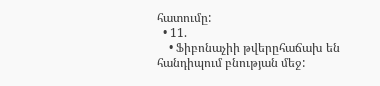հատումը:
  • 11.
    • Ֆիբոնաչիի թվերըհաճախ են հանդիպում բնության մեջ: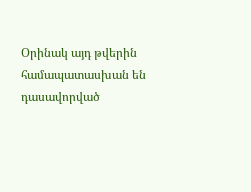Օրինակ այդ թվերին համապատասխան են դասավորված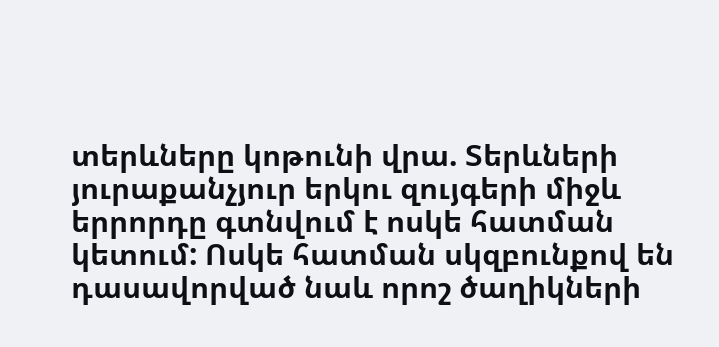տերևները կոթունի վրա. Տերևների յուրաքանչյուր երկու զույգերի միջև երրորդը գտնվում է ոսկե հատման կետում: Ոսկե հատման սկզբունքով են դասավորված նաև որոշ ծաղիկների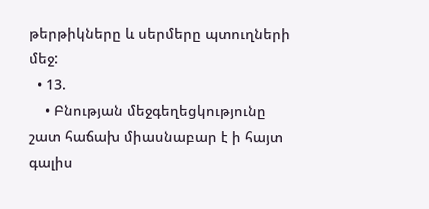թերթիկները և սերմերը պտուղների մեջ:
  • 13.
    • Բնության մեջգեղեցկությունը շատ հաճախ միասնաբար է ի հայտ գալիս